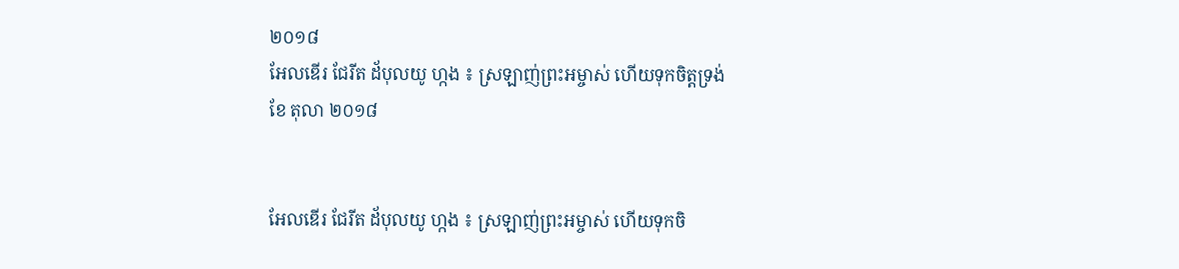២០១៨
អែលឌើរ ជែរីត ដ័បុលយូ ហ្កង ៖ ស្រឡាញ់ព្រះអម្ចាស់ ហើយទុកចិត្តទ្រង់
ខែ តុលា ២០១៨


អែលឌើរ ជែរីត ដ័បុលយូ ហ្កង ៖ ស្រឡាញ់ព្រះអម្ចាស់ ហើយទុកចិ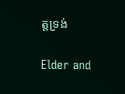ត្តទ្រង់

Elder and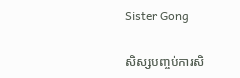Sister Gong

សិស្សបញ្ចប់ការសិ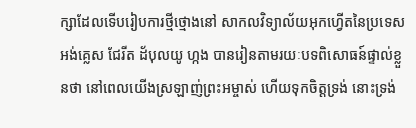ក្សាដែលទើបរៀបការថ្មីថ្មោងនៅ សាកលវិទ្យាល័យអុកហ្វើតនៃប្រទេសអង់គ្លេស ជែរីត ដ័បុលយូ ហ្កង បានរៀនតាមរយៈបទពិសោធន៍ផ្ទាល់ខ្លួនថា នៅពេលយើងស្រឡាញ់ព្រះអម្ចាស់ ហើយទុកចិត្តទ្រង់ នោះទ្រង់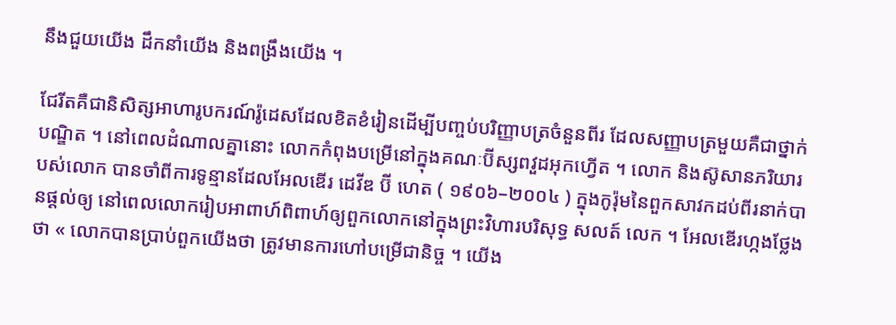នឹងជួយយើង ដឹកនាំយើង និងពង្រឹងយើង ។

ជែរីតគឺជានិសិត្សអាហារូបករណ៍រ៉ូដេសដែលខិតខំរៀនដើម្បីបញ្ចប់បរិញ្ញាបត្រចំនួនពីរ ដែលសញ្ញាបត្រមួយគឺជាថ្នាក់បណ្ឌិត ។ នៅពេលដំណាលគ្នានោះ លោកកំពុងបម្រើនៅក្នុងគណៈប៊ីស្សពវួដអុកហ្វើត ។ លោក និងស៊ូសានភរិយារបស់លោក បានចាំពីការទូន្មានដែលអែលឌើរ ដេវីឌ ប៊ី ហេត ( ១៩០៦–២០០៤ ) ក្នុងកូរ៉ុមនៃពួកសាវកដប់ពីរនាក់បានផ្តល់ឲ្យ នៅពេលលោករៀបអាពាហ៍ពិពាហ៍ឲ្យពួកលោកនៅក្នុងព្រះវិហារបរិសុទ្ធ សលត៍ លេក ។ អែលឌើរហ្កងថ្លែងថា « លោកបានប្រាប់ពួកយើងថា ត្រូវមានការហៅបម្រើជានិច្ច ។ យើង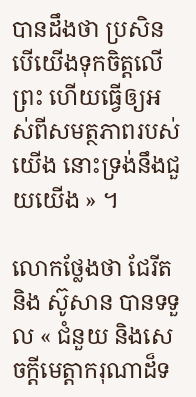បានដឹងថា ប្រសិនបើយើងទុកចិត្តលើព្រះ ហើយធ្វើឲ្យអស់ពីសមត្ថភាពរបស់យើង នោះទ្រង់នឹងជួយយើង » ។

លោកថ្លែងថា ជែរីត និង ស៊ូសាន បានទទួល « ជំនួយ និងសេចក្តីមេត្តាករុណាដ៏ទ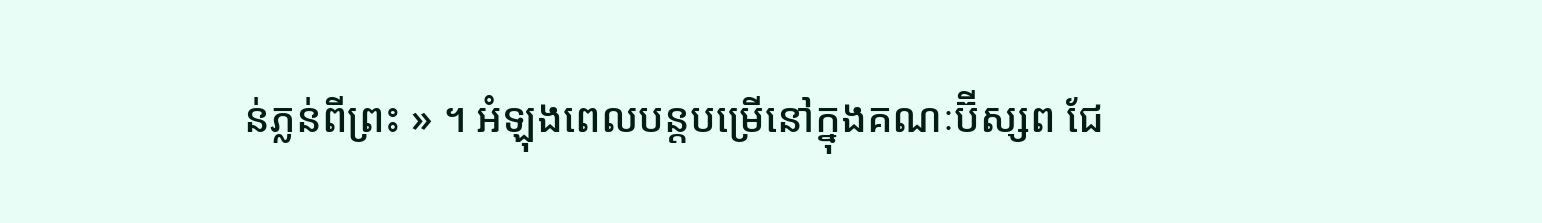ន់ភ្លន់ពីព្រះ » ។ អំឡុងពេលបន្តបម្រើនៅក្នុងគណៈប៊ីស្សព ជែ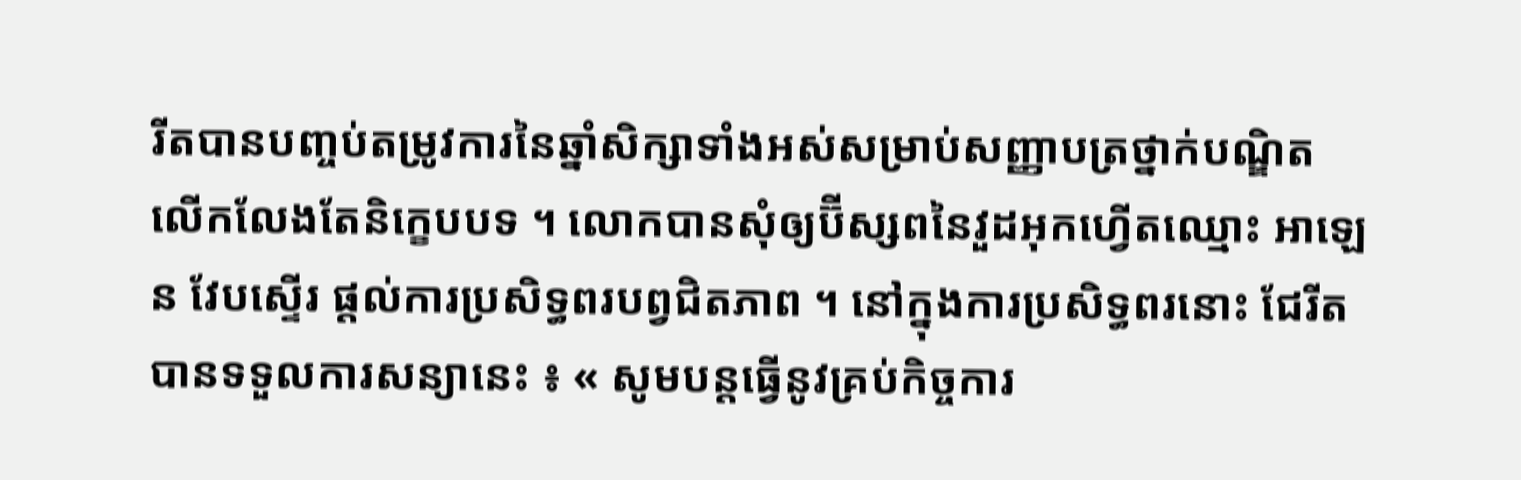រីតបានបញ្ចប់តម្រូវការនៃឆ្នាំសិក្សាទាំងអស់សម្រាប់សញ្ញាបត្រថ្នាក់បណ្ឌិត លើកលែងតែនិក្ខេបបទ ។ លោកបានសុំឲ្យប៊ីស្សពនៃវួដអុកហ្វើតឈ្មោះ អាឡេន វែបស្ទើរ ផ្តល់ការប្រសិទ្ធពរបព្វជិតភាព ។ នៅក្នុងការប្រសិទ្ធពរនោះ ជែរីតបានទទួលការសន្យានេះ ៖ « សូមបន្តធ្វើនូវគ្រប់កិច្ចការ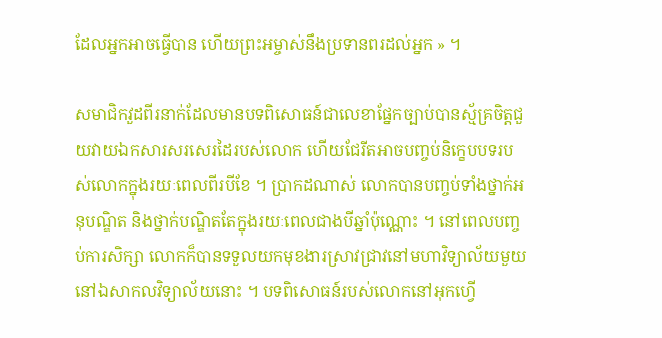ដែលអ្នកអាចធ្វើបាន ហើយព្រះអម្ចាស់នឹងប្រទានពរដល់អ្នក » ។

សមាជិកវួដពីរនាក់ដែលមានបទពិសោធន៍ជាលេខាផ្នែកច្បាប់បានស្ម័គ្រចិត្តជួយវាយឯកសារសរសេរដៃរបស់លោក ហើយជែរីតអាចបញ្ចប់និក្ខេបបទរបស់លោកក្នុងរយៈពេលពីរបីខែ ។ ប្រាកដណាស់ លោកបានបញ្ចប់ទាំងថ្នាក់អនុបណ្ឌិត និងថ្នាក់បណ្ឌិតតែក្នុងរយៈពេលជាងបីឆ្នាំប៉ុណ្ណោះ ។ នៅពេលបញ្ចប់ការសិក្សា លោកក៏បានទទួលយកមុខងារស្រាវជ្រាវនៅមហាវិទ្យាល័យមួយនៅឯសាកលវិទ្យាល័យនោះ ។ បទពិសោធន៍របស់លោកនៅអុកហ្វើ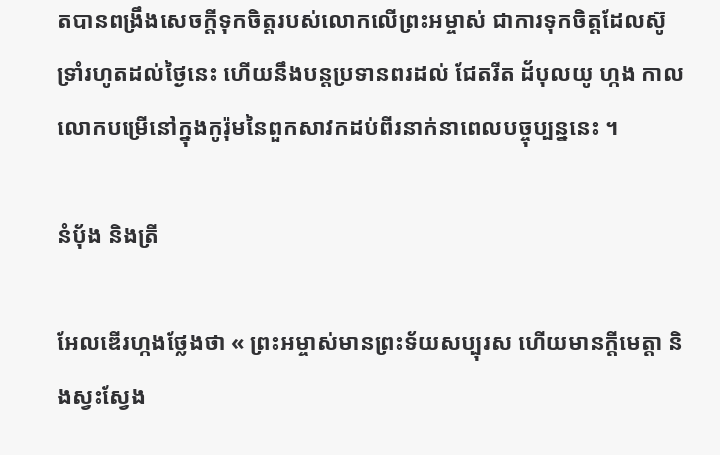តបានពង្រឹងសេចក្តីទុកចិត្តរបស់លោកលើព្រះអម្ចាស់ ជាការទុកចិត្តដែលស៊ូទ្រាំរហូតដល់ថ្ងៃនេះ ហើយនឹងបន្តប្រទានពរដល់ ជែតរីត ដ័បុលយូ ហ្កង កាលលោកបម្រើនៅក្នុងកូរ៉ុមនៃពួកសាវកដប់ពីរនាក់នាពេលបច្ចុប្បន្ននេះ ។

នំប៉័ង និងត្រី

អែលឌើរហ្កងថ្លែងថា « ព្រះអម្ចាស់មានព្រះទ័យសប្បុរស ហើយមានក្តីមេត្តា និងស្វះស្វែង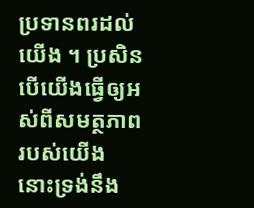ប្រទានពរដល់យើង ។ ប្រសិនបើយើងធ្វើឲ្យអស់ពីសមត្ថភាពរបស់យើង នោះទ្រង់នឹង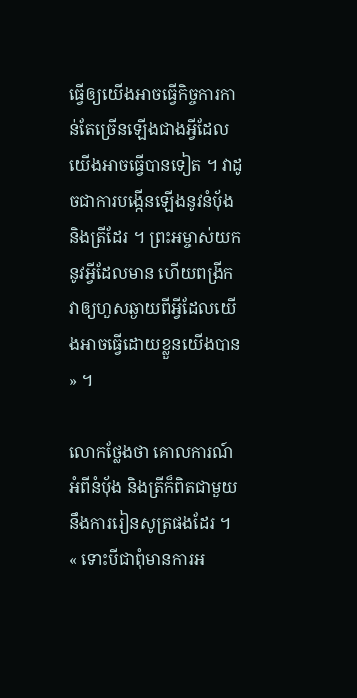ធ្វើឲ្យយើងអាចធ្វើកិច្ចការកាន់តែច្រើនឡើងជាងអ្វីដែលយើងអាចធ្វើបានទៀត ។ វាដូចជាការបង្កើនឡើងនូវនំប៉័ង និងត្រីដែរ ។ ព្រះអម្ចាស់យកនូវអ្វីដែលមាន ហើយពង្រីកវាឲ្យហួសឆ្ងាយពីអ្វីដែលយើងអាចធ្វើដោយខ្លួនយើងបាន » ។

លោកថ្លែងថា គោលការណ៍អំពីនំបុ័ង និងត្រីក៏ពិតជាមួយនឹងការរៀនសូត្រផងដែរ ។ « ទោះបីជាពុំមានការអ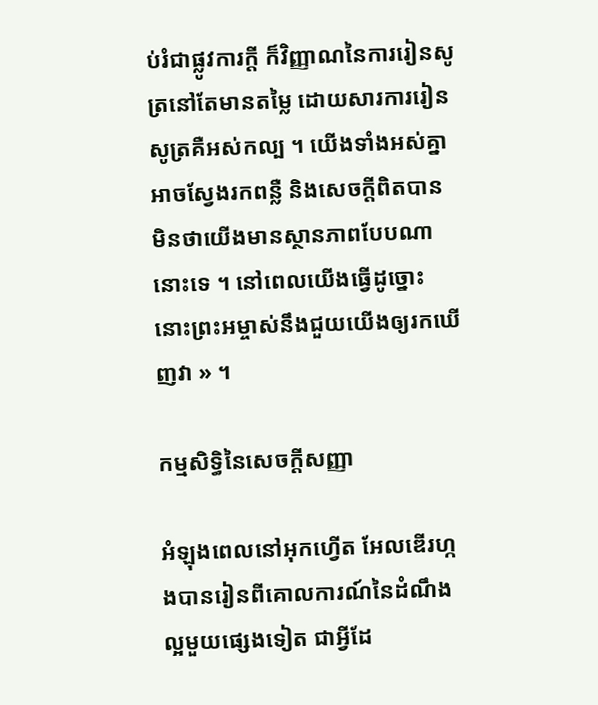ប់រំជាផ្លូវការក្តី ក៏វិញ្ញាណនៃការរៀនសូត្រនៅតែមានតម្លៃ ដោយសារការរៀនសូត្រគឺអស់កល្ប ។ យើងទាំងអស់គ្នាអាចស្វែងរកពន្លឺ និងសេចក្តីពិតបាន មិនថាយើងមានស្ថានភាពបែបណានោះទេ ។ នៅពេលយើងធ្វើដូច្នោះ នោះព្រះអម្ចាស់នឹងជួយយើងឲ្យរកឃើញវា » ។

កម្មសិទ្ធិនៃសេចក្តីសញ្ញា

អំឡុងពេលនៅអុកហ្វើត អែលឌើរហ្កងបានរៀនពីគោលការណ៍នៃដំណឹងល្អមួយផ្សេងទៀត ជាអ្វីដែ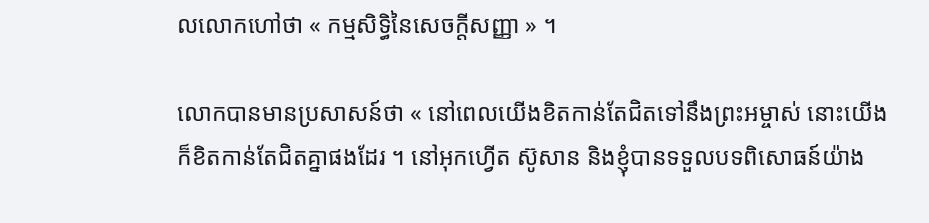លលោកហៅថា « កម្មសិទ្ធិនៃសេចក្តីសញ្ញា » ។

លោកបានមានប្រសាសន៍ថា « នៅពេលយើងខិតកាន់តែជិតទៅនឹងព្រះអម្ចាស់ នោះយើងក៏ខិតកាន់តែជិតគ្នាផងដែរ ។ នៅអុកហ្វើត ស៊ូសាន និងខ្ញុំបានទទួលបទពិសោធន៍យ៉ាង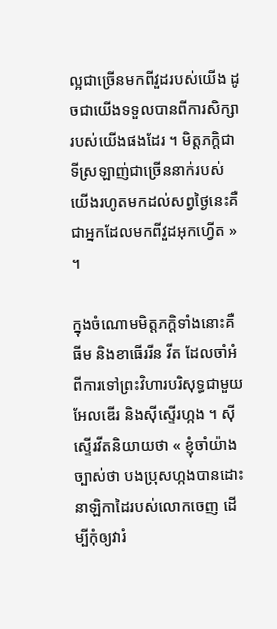ល្អជាច្រើនមកពីវួដរបស់យើង ដូចជាយើងទទួលបានពីការសិក្សារបស់យើងផងដែរ ។ មិត្តភក្ដិជាទីស្រឡាញ់ជាច្រើននាក់របស់យើងរហូតមកដល់សព្វថ្ងៃនេះគឺជាអ្នកដែលមកពីវួដអុកហ្វើត » ។

ក្នុងចំណោមមិត្តភក្តិទាំងនោះគឺ ធីម និងខាធើររីន វីត ដែលចាំអំពីការទៅព្រះវិហារបរិសុទ្ធជាមួយអែលឌើរ និងស៊ីស្ទើរហ្កង ។ ស៊ីស្ទើរវីតនិយាយថា « ខ្ញុំចាំយ៉ាងច្បាស់ថា បងប្រុសហ្កងបានដោះនាឡិកាដៃរបស់លោកចេញ ដើម្បីកុំឲ្យវារំ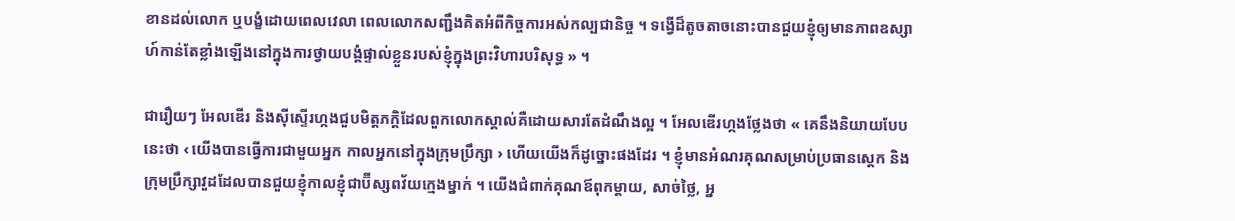ខានដល់លោក ឬបង្ខំដោយពេលវេលា ពេលលោកសញ្ជឹងគិតអំពីកិច្ចការអស់កល្បជានិច្ច ។ ទង្វើដ៏តូចតាចនោះបានជួយខ្ញុំឲ្យមានភាពឧស្សាហ៍កាន់តែខ្លាំងឡើងនៅក្នុងការថ្វាយបង្គំផ្ទាល់ខ្លួនរបស់ខ្ញុំក្នុងព្រះវិហារបរិសុទ្ធ » ។

ជារឿយៗ អែលឌើរ និងស៊ីស្ទើរហ្កងជួបមិត្តភក្តិដែលពួកលោកស្គាល់គឺដោយសារតែដំណឹងល្អ ។ អែលឌើរហ្កងថ្លែងថា « គេនឹងនិយាយបែបនេះថា ‹ យើងបានធ្វើការជាមួយអ្នក កាលអ្នកនៅក្នុងក្រុមប្រឹក្សា › ហើយយើងក៏ដូច្នោះផងដែរ ។ ខ្ញុំមានអំណរគុណសម្រាប់ប្រធានស្តេក និងក្រុមប្រឹក្សាវួដដែលបានជួយខ្ញុំកាលខ្ញុំជាប៊ីស្សពវ័យក្មេងម្នាក់ ។ យើងជំពាក់គុណឪពុកម្តាយ, សាច់ថ្លៃ, អ្ន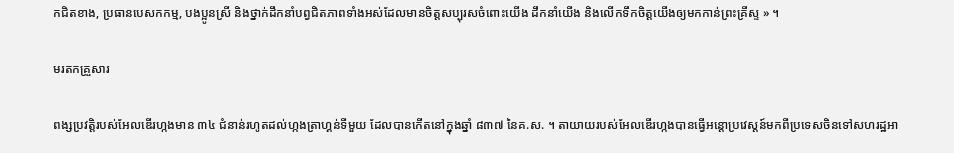កជិតខាង, ប្រធានបេសកកម្ម, បងប្អូនស្រី និងថ្នាក់ដឹកនាំបព្វជិតភាពទាំងអស់ដែលមានចិត្តសប្បុរសចំពោះយើង ដឹកនាំយើង និងលើកទឹកចិត្តយើងឲ្យមកកាន់ព្រះគ្រីស្ទ » ។

មរតកគ្រួសារ

ពង្សប្រវត្តិរបស់អែលឌើរហ្កងមាន ៣៤ ជំនាន់រហូតដល់ហ្កងត្រាហ្គន់ទីមួយ ដែលបានកើតនៅក្នុងឆ្នាំ ៨៣៧ នៃគ.ស. ។ តាយាយរបស់អែលឌើរហ្កងបានធ្វើអន្តោប្រវេស្តន៍មកពីប្រទេសចិនទៅសហរដ្ឋអា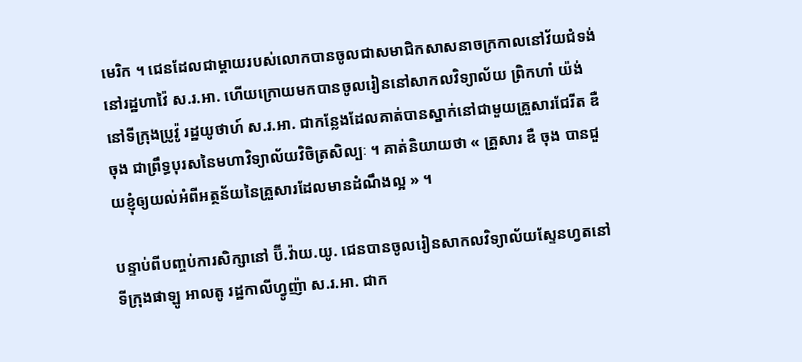មេរិក ។ ជេនដែលជាម្តាយរបស់លោកបានចូលជាសមាជិកសាសនាចក្រកាលនៅវ័យជំទង់នៅរដ្ឋហាវ៉ៃ ស.រ.អា. ហើយក្រោយមកបានចូលរៀននៅសាកលវិទ្យាល័យ ព្រិកហាំ យ៉ង់ នៅទីក្រុងប្រូវ៉ូ រដ្ឋយូថាហ៍ ស.រ.អា. ជាកន្លែងដែលគាត់បានស្នាក់នៅជាមួយគ្រួសារជែរីត ឌឺ ចុង ជាព្រឹទ្ធបុរសនៃមហាវិទ្យាល័យវិចិត្រសិល្បៈ ។ គាត់និយាយថា « គ្រួសារ ឌឺ ចុង បានជួយខ្ញុំឲ្យយល់អំពីអត្ថន័យនៃគ្រួសារដែលមានដំណឹងល្អ » ។

បន្ទាប់ពីបញ្ចប់ការសិក្សានៅ ប៊ី.វ៉ាយ.យូ. ជេនបានចូលរៀនសាកលវិទ្យាល័យស្ទែនហ្វតនៅទីក្រុងផាឡូ អាលតូ រដ្ឋកាលីហ្វូញ៉ា ស.រ.អា. ជាក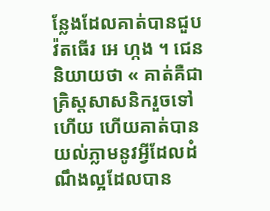ន្លែងដែលគាត់បានជួប វ៉តធើរ អេ ហ្កង ។ ជេននិយាយថា « គាត់គឺជាគ្រិស្តសាសនិករួចទៅហើយ ហើយគាត់បានយល់ភ្លាមនូវអ្វីដែលដំណឹងល្អដែលបាន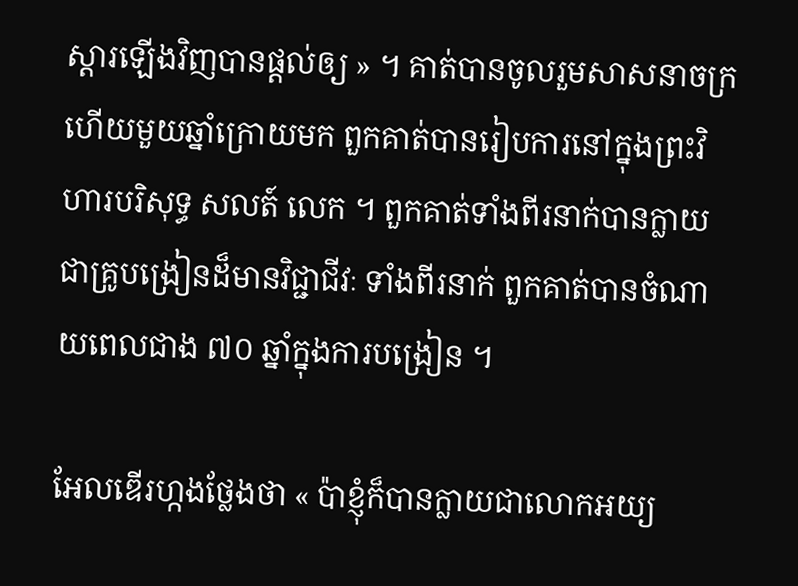ស្តារឡើងវិញបានផ្តល់ឲ្យ » ។ គាត់បានចូលរួមសាសនាចក្រ ហើយមួយឆ្នាំក្រោយមក ពួកគាត់បានរៀបការនៅក្នុងព្រះវិហារបរិសុទ្ធ សលត៍ លេក ។ ពួកគាត់ទាំងពីរនាក់បានក្លាយជាគ្រូបង្រៀនដ៏មានវិជ្ជាជីវៈ ទាំងពីរនាក់ ពួកគាត់បានចំណាយពេលជាង ៧០ ឆ្នាំក្នុងការបង្រៀន ។

អែលឌើរហ្កងថ្លែងថា « ប៉ាខ្ញុំក៏បានក្លាយជាលោកអយ្យ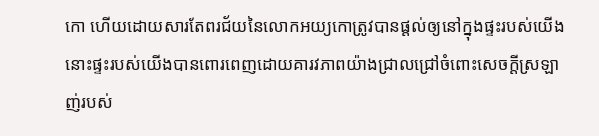កោ ហើយដោយសារតែពរជ័យនៃលោកអយ្យកោត្រូវបានផ្តល់ឲ្យនៅក្នុងផ្ទះរបស់យើង នោះផ្ទះរបស់យើងបានពោរពេញដោយគារវភាពយ៉ាងជ្រាលជ្រៅចំពោះសេចក្តីស្រឡាញ់របស់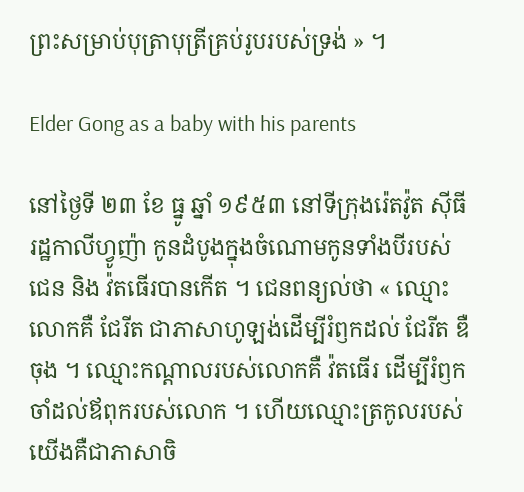ព្រះសម្រាប់បុត្រាបុត្រីគ្រប់រូបរបស់ទ្រង់ » ។

Elder Gong as a baby with his parents

នៅថ្ងៃទី ២៣ ខែ ធ្នូ ឆ្នាំ ១៩៥៣ នៅទីក្រុងរ៉េតវ៉ូត ស៊ីធី រដ្ឋកាលីហ្វូញ៉ា កូនដំបូងក្នុងចំណោមកូនទាំងបីរបស់ជេន និង វ៉តធើរបានកើត ។ ជេនពន្យល់ថា « ឈ្មោះលោកគឺ ជែរីត ជាភាសាហូឡង់ដើម្បីរំឭកដល់ ជែរីត ឌឺ ចុង ។ ឈ្មោះកណ្តាលរបស់លោកគឺ វ៉តធើរ ដើម្បីរំឭកចាំដល់ឪពុករបស់លោក ។ ហើយឈ្មោះត្រកូលរបស់យើងគឺជាភាសាចិ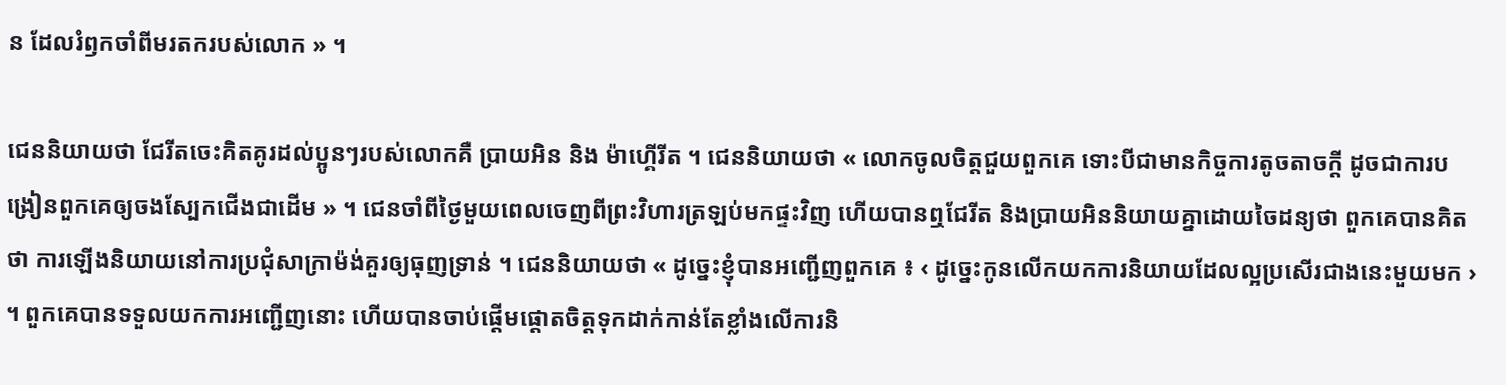ន ដែលរំឭកចាំពីមរតករបស់លោក » ។

ជេននិយាយថា ជែរីតចេះគិតគូរដល់ប្អូនៗរបស់លោកគឺ ប្រាយអិន និង ម៉ាហ្គើរីត ។ ជេននិយាយថា « លោកចូលចិត្តជួយពួកគេ ទោះបីជាមានកិច្ចការតូចតាចក្តី ដូចជាការបង្រៀនពួកគេឲ្យចងស្បែកជើងជាដើម » ។ ជេនចាំពីថ្ងៃមួយពេលចេញពីព្រះវិហារត្រឡប់មកផ្ទះវិញ ហើយបានឮជែរីត និងប្រាយអិននិយាយគ្នាដោយចៃដន្យថា ពួកគេបានគិតថា ការឡើងនិយាយនៅការប្រជុំសាក្រាម៉ង់គួរឲ្យធុញទ្រាន់ ។ ជេននិយាយថា « ដូច្នេះខ្ញុំបានអញ្ជើញពួកគេ ៖ ‹ ដូច្នេះកូនលើកយកការនិយាយដែលល្អប្រសើរជាងនេះមួយមក › ។ ពួកគេបានទទួលយកការអញ្ជើញនោះ ហើយបានចាប់ផ្តើមផ្តោតចិត្តទុកដាក់កាន់តែខ្លាំងលើការនិ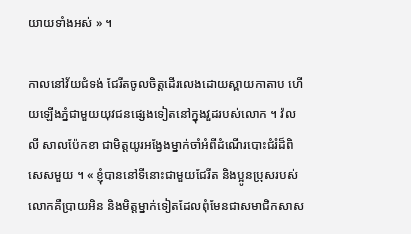យាយទាំងអស់ » ។

កាលនៅវ័យជំទង់ ជែរីតចូលចិត្តដើរលេងដោយស្ពាយកាតាប ហើយឡើងភ្នំជាមួយយុវជនផ្សេងទៀតនៅក្នុងវួដរបស់លោក ។ វ៉លលី សាលប៉ែកខា ជាមិត្តយូរអង្វែងម្នាក់ចាំអំពីដំណើរបោះជំរំដ៏ពិសេសមួយ ។ « ខ្ញុំបាននៅទីនោះជាមួយជែរីត និងប្អូនប្រុសរបស់លោកគឺប្រាយអិន និងមិត្តម្នាក់ទៀតដែលពុំមែនជាសមាជិកសាស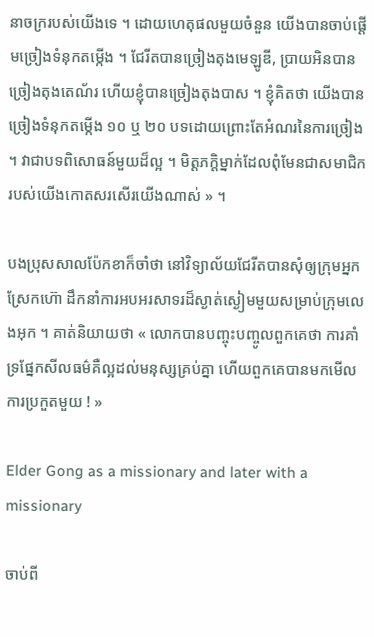នាចក្ររបស់យើងទេ ។ ដោយហេតុផលមួយចំនួន យើងបានចាប់ផ្តើមច្រៀងទំនុកតម្កើង ។ ជែរីតបានច្រៀងតុងមេឡូឌី, ប្រាយអិនបានច្រៀងតុងតេណ័រ ហើយខ្ញុំបានច្រៀងតុងបាស ។ ខ្ញុំគិតថា យើងបានច្រៀងទំនុកតម្កើង ១០ ឬ ២០ បទដោយព្រោះតែអំណរនៃការច្រៀង ។ វាជាបទពិសោធន៍មួយដ៏ល្អ ។ មិត្តភក្ដិម្នាក់ដែលពុំមែនជាសមាជិករបស់យើងកោតសរសើរយើងណាស់ » ។

បងប្រុសសាលប៉ែកខាក៏ចាំថា នៅវិទ្យាល័យជែរីតបានសុំឲ្យក្រុមអ្នកស្រែកហ៊ោ ដឹកនាំការអបអរសាទរដ៏ស្ងាត់ស្ងៀមមួយសម្រាប់ក្រុមលេងអុក ។ គាត់និយាយថា « លោកបានបញ្ចុះបញ្ចូលពួកគេថា ការគាំទ្រផ្នែកសីលធម៌គឺល្អដល់មនុស្សគ្រប់គ្នា ហើយពួកគេបានមកមើលការប្រកួតមួយ ! »

Elder Gong as a missionary and later with a missionary

ចាប់ពី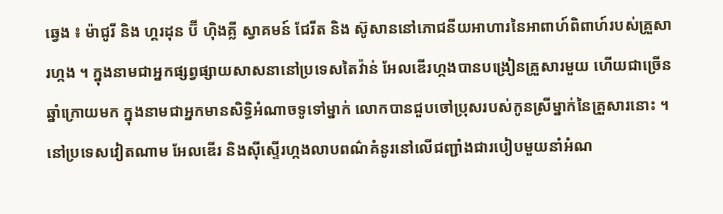ឆ្វេង ៖ ម៉ាជូរី និង ហ្គរដុន ប៊ី ហ៊ិងគ្លី ស្វាគមន៍ ជែរីត និង ស៊ូសាននៅភោជនីយអាហារនៃអាពាហ៍ពិពាហ៍របស់គ្រួសារហ្កង ។ ក្នុងនាមជាអ្នកផ្សព្វផ្សាយសាសនានៅប្រទេសតៃវ៉ាន់ អែលឌើរហ្កងបានបង្រៀនគ្រួសារមួយ ហើយជាច្រើនឆ្នាំក្រោយមក ក្នុងនាមជាអ្នកមានសិទ្ធិអំណាចទូទៅម្នាក់ លោកបានជួបចៅប្រុសរបស់កូនស្រីម្នាក់នៃគ្រួសារនោះ ។ នៅប្រទេសវៀតណាម អែលឌើរ និងស៊ីស្ទើរហ្កងលាបពណ៌គំនូរនៅលើជញ្ជាំងជារបៀបមួយនាំអំណ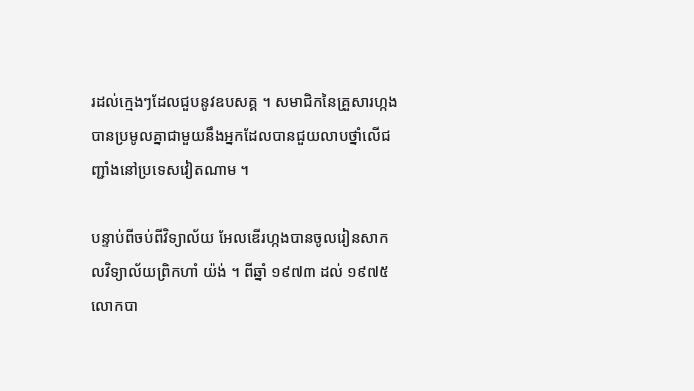រដល់ក្មេងៗដែលជួបនូវឧបសគ្គ ។ សមាជិកនៃគ្រួសារហ្កងបានប្រមូលគ្នាជាមួយនឹងអ្នកដែលបានជួយលាបថ្នាំលើជញ្ជាំងនៅប្រទេសវៀតណាម ។

បន្ទាប់ពីចប់ពីវិទ្យាល័យ អែលឌើរហ្កងបានចូលរៀនសាកលវិទ្យាល័យព្រិកហាំ យ៉ង់ ។ ពីឆ្នាំ ១៩៧៣ ដល់ ១៩៧៥ លោកបា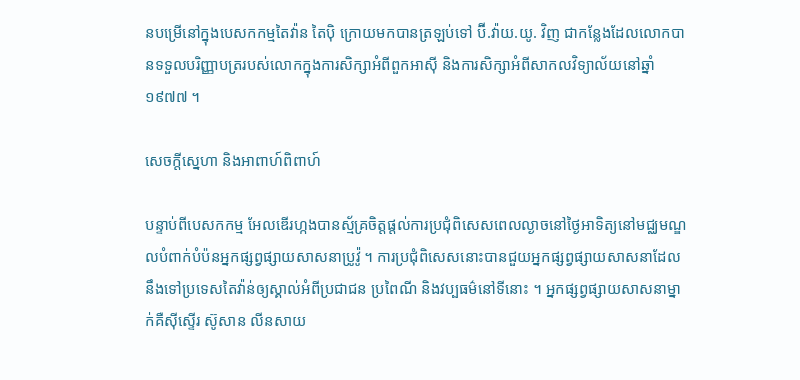នបម្រើនៅក្នុងបេសកកម្មតៃវ៉ាន តៃប៉ិ ក្រោយមកបានត្រឡប់ទៅ ប៊ី.វ៉ាយ.យូ. វិញ ជាកន្លែងដែលលោកបានទទួលបរិញ្ញាបត្ររបស់លោកក្នុងការសិក្សាអំពីពួកអាស៊ី និងការសិក្សាអំពីសាកលវិទ្យាល័យនៅឆ្នាំ ១៩៧៧ ។

សេចក្តីស្នេហា និងអាពាហ៍ពិពាហ៍

បន្ទាប់ពីបេសកកម្ម អែលឌើរហ្កងបានស្ម័គ្រចិត្តផ្តល់ការប្រជុំពិសេសពេលល្ងាចនៅថ្ងៃអាទិត្យនៅមជ្ឈមណ្ឌលបំពាក់បំប៉នអ្នកផ្សព្វផ្សាយសាសនាប្រូវ៉ូ ។ ការប្រជុំពិសេសនោះបានជួយអ្នកផ្សព្វផ្សាយសាសនាដែលនឹងទៅប្រទេសតៃវ៉ាន់ឲ្យស្គាល់អំពីប្រជាជន ប្រពៃណី និងវប្បធម៌នៅទីនោះ ។ អ្នកផ្សព្វផ្សាយសាសនាម្នាក់គឺស៊ីស្ទើរ ស៊ូសាន លីនសាយ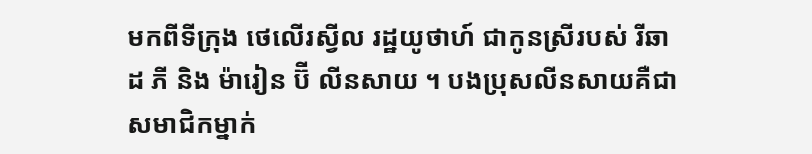មកពីទីក្រុង ថេលើរស្វីល រដ្ឋយូថាហ៍ ជាកូនស្រីរបស់ រីឆាដ ភី និង ម៉ារៀន ប៊ី លីនសាយ ។ បងប្រុសលីនសាយគឺជាសមាជិកម្នាក់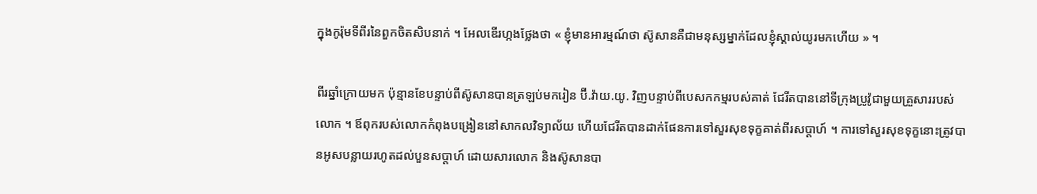ក្នុងកូរ៉ុមទីពីរនៃពួកចិតសិបនាក់ ។ អែលឌើរហ្កងថ្លែងថា « ខ្ញុំមានអារម្មណ៍ថា ស៊ូសានគឺជាមនុស្សម្នាក់ដែលខ្ញុំស្គាល់យូរមកហើយ » ។

ពីរឆ្នាំក្រោយមក ប៉ុន្មានខែបន្ទាប់ពីស៊ូសានបានត្រឡប់មករៀន ប៊ី.វ៉ាយ.យូ. វិញបន្ទាប់ពីបេសកកម្មរបស់គាត់ ជែរីតបាននៅទីក្រុងប្រូវ៉ូជាមួយគ្រួសាររបស់លោក ។ ឪពុករបស់លោកកំពុងបង្រៀននៅសាកលវិទ្យាល័យ ហើយជែរីតបានដាក់ផែនការទៅសួរសុខទុក្ខគាត់ពីរសប្តាហ៍ ។ ការទៅសួរសុខទុក្ខនោះត្រូវបានអូសបន្លាយរហូតដល់បួនសប្តាហ៍ ដោយសារលោក និងស៊ូសានបា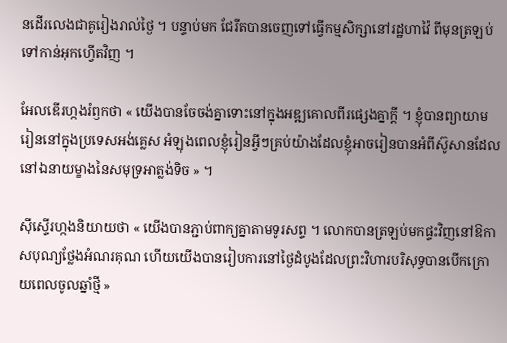នដើរលេងជាគូរៀងរាល់ថ្ងៃ ។ បន្ទាប់មក ជែរីតបានចេញទៅធ្វើកម្មសិក្សានៅរដ្ឋហាវ៉ៃ ពីមុនត្រឡប់ទៅកាន់អុកហ្វើតវិញ ។

អែលឌើរហ្កងរំឭកថា « យើងបានចែចង់គ្នាទោះនៅក្នុងអឌ្ឍគោលពីរផ្សេងគ្នាក្តី ។ ខ្ញុំបានព្យាយាមរៀននៅក្នុងប្រទេសអង់គ្លេស អំឡុងពេលខ្ញុំរៀនអ្វីៗគ្រប់យ៉ាងដែលខ្ញុំអាចរៀនបានអំពីស៊ូសានដែលនៅឯនាយម្ខាងនៃសមុទ្រអាត្លង់ទិច » ។

ស៊ីស្ទើរហ្កងនិយាយថា « យើងបានភ្ជាប់ពាក្យគ្នាតាមទូរសព្ទ ។ លោកបានត្រឡប់មកផ្ទះវិញនៅឱកាសបុណ្យថ្លែងអំណរគុណ ហើយយើងបានរៀបការនៅថ្ងៃដំបូងដែលព្រះវិហារបរិសុទ្ធបានបើកក្រោយពេលចូលឆ្នាំថ្មី »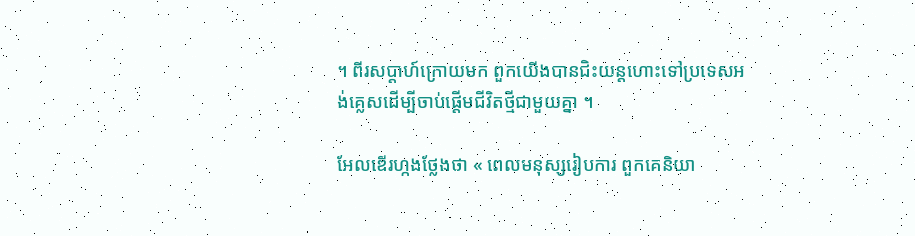។ ពីរសប្តាហ៍ក្រោយមក ពួកយើងបានជិះយន្តហោះទៅប្រទេសអង់គ្លេសដើម្បីចាប់ផ្តើមជីវិតថ្មីជាមួយគ្នា ។

អែលឌើរហ្កងថ្លែងថា « ពេលមនុស្សរៀបការ ពួកគេនិយា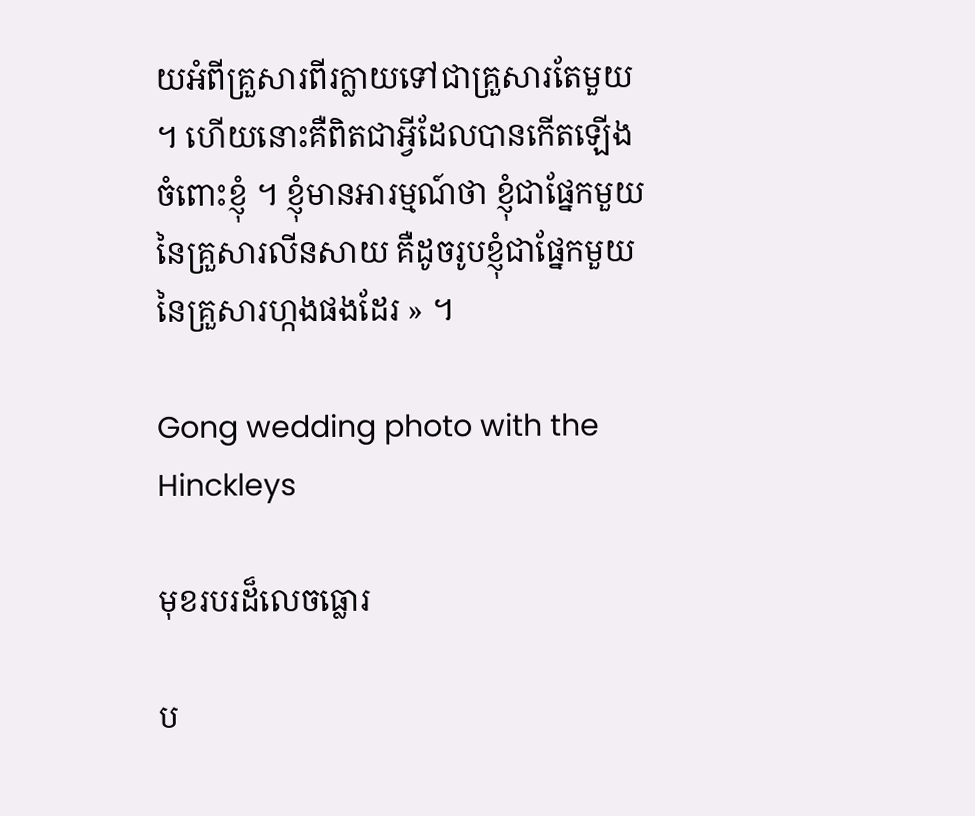យអំពីគ្រួសារពីរក្លាយទៅជាគ្រួសារតែមួយ ។ ហើយនោះគឺពិតជាអ្វីដែលបានកើតឡើងចំពោះខ្ញុំ ។ ខ្ញុំមានអារម្មណ៍ថា ខ្ញុំជាផ្នែកមួយនៃគ្រួសារលីនសាយ គឺដូចរូបខ្ញុំជាផ្នែកមួយនៃគ្រួសារហ្កងផងដែរ » ។

Gong wedding photo with the Hinckleys

មុខរបរដ៏លេចធ្លោរ

ប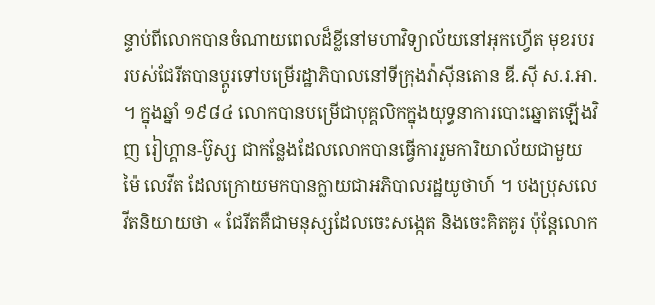ន្ទាប់ពីលោកបានចំណាយពេលដ៏ខ្លីនៅមហាវិទ្យាល័យនៅអុកហ្វើត មុខរបររបស់ជែរីតបានប្តូរទៅបម្រើរដ្ឋាភិបាលនៅទីក្រុងវ៉ាស៊ីនតោន ឌី.ស៊ី ស.រ.អា. ។ ក្នុងឆ្នាំ ១៩៨៤ លោកបានបម្រើជាបុគ្គលិកក្នុងយុទ្ធនាការបោះឆ្នោតឡើងវិញ រៀហ្គាន-ប៊ូស្ស ជាកន្លែងដែលលោកបានធ្វើការរួមការិយាល័យជាមួយ ម៉ៃ លេវីត ដែលក្រោយមកបានក្លាយជាអភិបាលរដ្ឋយូថាហ៍ ។ បងប្រុសលេវីតនិយាយថា « ជែរីតគឺជាមនុស្សដែលចេះសង្កេត និងចេះគិតគូរ ប៉ុន្តែលោក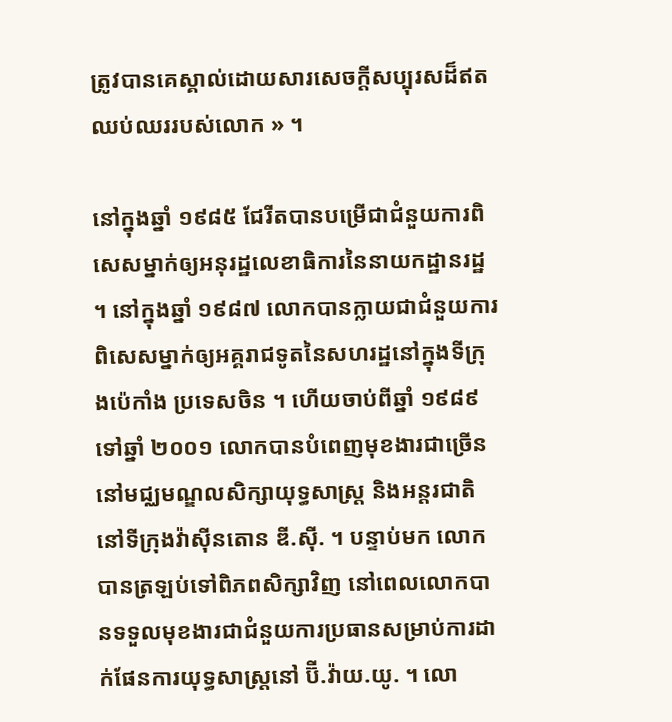ត្រូវបានគេស្គាល់ដោយសារសេចក្តីសប្បុរសដ៏ឥតឈប់ឈររបស់លោក » ។

នៅក្នុងឆ្នាំ ១៩៨៥ ជែរីតបានបម្រើជាជំនួយការពិសេសម្នាក់ឲ្យអនុរដ្ឋលេខាធិការនៃនាយកដ្ឋានរដ្ឋ ។ នៅក្នុងឆ្នាំ ១៩៨៧ លោកបានក្លាយជាជំនួយការពិសេសម្នាក់ឲ្យអគ្គរាជទូតនៃសហរដ្ឋនៅក្នុងទីក្រុងប៉េកាំង ប្រទេសចិន ។ ហើយចាប់ពីឆ្នាំ ១៩៨៩ ទៅឆ្នាំ ២០០១ លោកបានបំពេញមុខងារជាច្រើននៅមជ្ឈមណ្ឌលសិក្សាយុទ្ធសាស្ត្រ និងអន្តរជាតិនៅទីក្រុងវ៉ាស៊ីនតោន ឌី.ស៊ី. ។ បន្ទាប់មក លោកបានត្រឡប់ទៅពិភពសិក្សាវិញ នៅពេលលោកបានទទួលមុខងារជាជំនួយការប្រធានសម្រាប់ការដាក់ផែនការយុទ្ធសាស្ត្រនៅ ប៊ី.វ៉ាយ.យូ. ។ លោ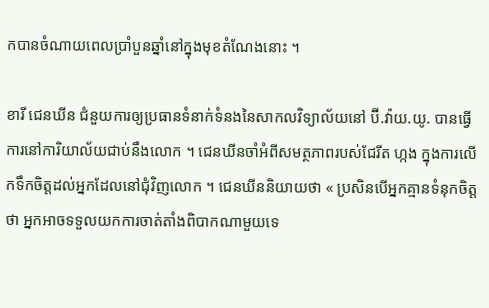កបានចំណាយពេលប្រាំបួនឆ្នាំនៅក្នុងមុខតំណែងនោះ ។

ខារី ជេនឃីន ជំនួយការឲ្យប្រធានទំនាក់ទំនងនៃសាកលវិទ្យាល័យនៅ ប៊ី.វ៉ាយ.យូ. បានធ្វើការនៅការិយាល័យជាប់នឹងលោក ។ ជេនឃីនចាំអំពីសមត្ថភាពរបស់ជែរីត ហ្កង ក្នុងការលើកទឹកចិត្តដល់អ្នកដែលនៅជុំវិញលោក ។ ជេនឃីននិយាយថា « ប្រសិនបើអ្នកគ្មានទំនុកចិត្តថា អ្នកអាចទទួលយកការចាត់តាំងពិបាកណាមួយទេ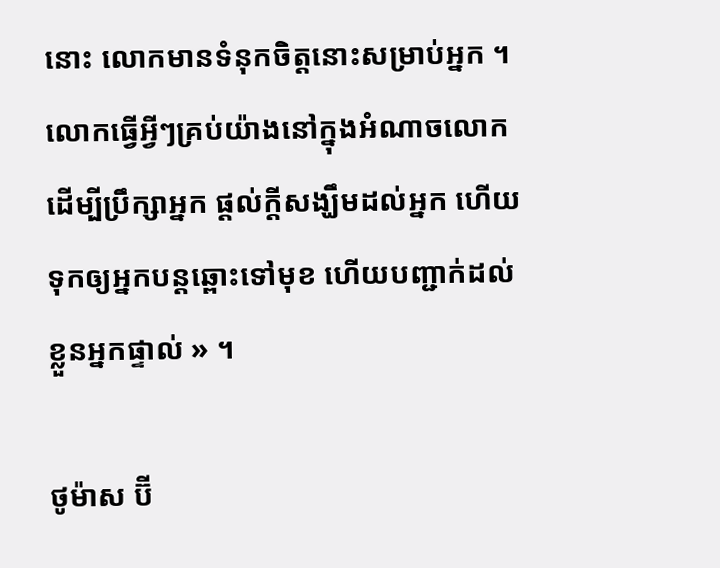នោះ លោកមានទំនុកចិត្តនោះសម្រាប់អ្នក ។ លោកធ្វើអ្វីៗគ្រប់យ៉ាងនៅក្នុងអំណាចលោកដើម្បីប្រឹក្សាអ្នក ផ្តល់ក្តីសង្ឃឹមដល់អ្នក ហើយទុកឲ្យអ្នកបន្តឆ្ពោះទៅមុខ ហើយបញ្ជាក់ដល់ខ្លួនអ្នកផ្ទាល់ » ។

ថូម៉ាស ប៊ី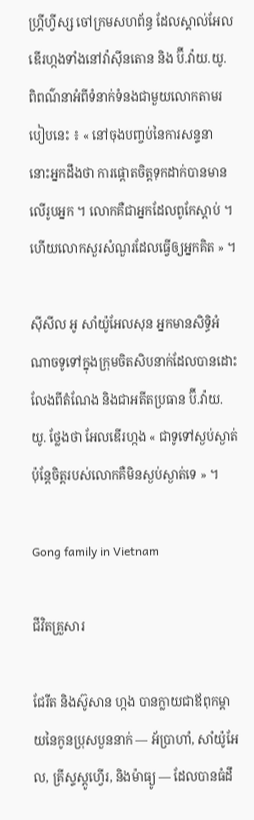ហ្គ្រីហ្វីស្ស ចៅក្រមសហព័ន្ធ ដែលស្គាល់អែលឌើរហ្កងទាំងនៅវ៉ាស៊ីនតោន និង ប៊ី.វ៉ាយ.យូ. ពិពណ៌នាអំពីទំនាក់ទំនងជាមួយលោកតាមរបៀបនេះ ៖ « នៅចុងបញ្ចប់នៃការសន្ទនា នោះអ្នកដឹងថា ការផ្តោតចិត្តទុកដាក់បានមានលើរូបអ្នក ។ លោកគឺជាអ្នកដែលពូកែស្តាប់ ។ ហើយលោកសួរសំណួរដែលធ្វើឲ្យអ្នកគិត » ។

ស៊ីសីល អូ សាំយ៉ូអែលសុន អ្នកមានសិទ្ធិអំណាចទូទៅក្នុងក្រុមចិតសិបនាក់ដែលបានដោះលែងពីតំណែង និងជាអតីតប្រធាន ប៊ី.វ៉ាយ.យូ. ថ្លែងថា អែលឌើរហ្កង « ជាទូទៅស្ងប់ស្ងាត់ ប៉ុន្តែចិត្តរបស់លោកគឺមិនស្ងប់ស្ងាត់ទេ » ។

Gong family in Vietnam

ជីវិតគ្រួសារ

ជែរីត និងស៊ូសាន ហ្កង បានក្លាយជាឪពុកម្តាយនៃកូនប្រុសបួននាក់ — អ័ប្រាហាំ, សាំយ៉ូអែល, គ្រីស្ទស្តូហ្វើរ, និងម៉ាធ្យូ — ដែលបានធំដឹ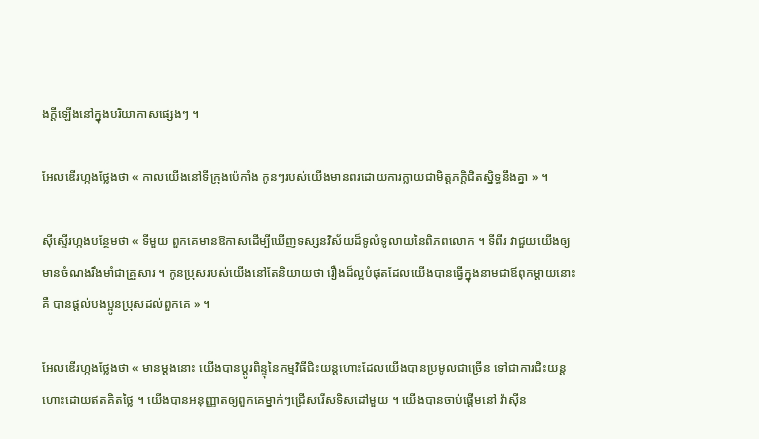ងក្តីឡើងនៅក្នុងបរិយាកាសផ្សេងៗ ។

អែលឌើរហ្កងថ្លែងថា « កាលយើងនៅទីក្រុងប៉េកាំង កូនៗរបស់យើងមានពរដោយការក្លាយជាមិត្តភក្តិជិតស្និទ្ធនឹងគ្នា » ។

ស៊ីស្ទើរហ្កងបន្ថែមថា « ទីមួយ ពួកគេមានឱកាសដើម្បីឃើញទស្សនវិស័យដ៏ទូលំទូលាយនៃពិភពលោក ។ ទីពីរ វាជួយយើងឲ្យមានចំណងរឹងមាំជាគ្រួសារ ។ កូនប្រុសរបស់យើងនៅតែនិយាយថា រឿងដ៏ល្អបំផុតដែលយើងបានធ្វើក្នុងនាមជាឪពុកម្តាយនោះគឺ បានផ្តល់បងប្អូនប្រុសដល់ពួកគេ » ។

អែលឌើរហ្កងថ្លែងថា « មានម្ដងនោះ យើងបានប្ដូរពិន្ទុនៃកម្មវិធីជិះយន្តហោះដែលយើងបានប្រមូលជាច្រើន ទៅជាការជិះយន្ដហោះដោយឥតគិតថ្លៃ ។ យើងបានអនុញ្ញាតឲ្យពួកគេម្នាក់ៗជ្រើសរើសទិសដៅមួយ ។ យើងបានចាប់ផ្តើមនៅ វ៉ាស៊ីន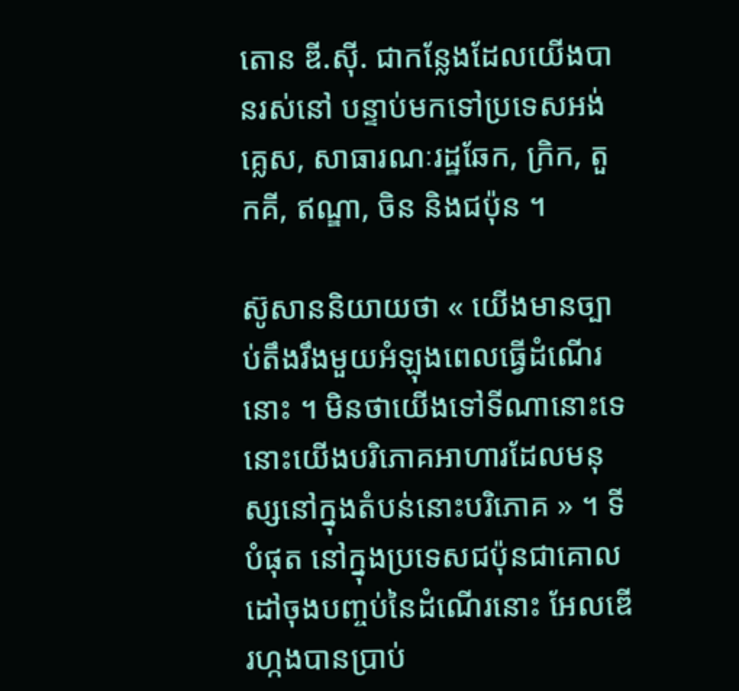តោន ឌី.ស៊ី. ជាកន្លែងដែលយើងបានរស់នៅ បន្ទាប់មកទៅប្រទេសអង់គ្លេស, សាធារណៈរដ្ឋឆែក, ក្រិក, តួកគី, ឥណ្ឌា, ចិន និងជប៉ុន ។

ស៊ូសាននិយាយថា « យើងមានច្បាប់តឹងរឹងមួយអំឡុងពេលធ្វើដំណើរនោះ ។ មិនថាយើងទៅទីណានោះទេ នោះយើងបរិភោគអាហារដែលមនុស្សនៅក្នុងតំបន់នោះបរិភោគ » ។ ទីបំផុត នៅក្នុងប្រទេសជប៉ុនជាគោលដៅចុងបញ្ចប់នៃដំណើរនោះ អែលឌើរហ្កងបានប្រាប់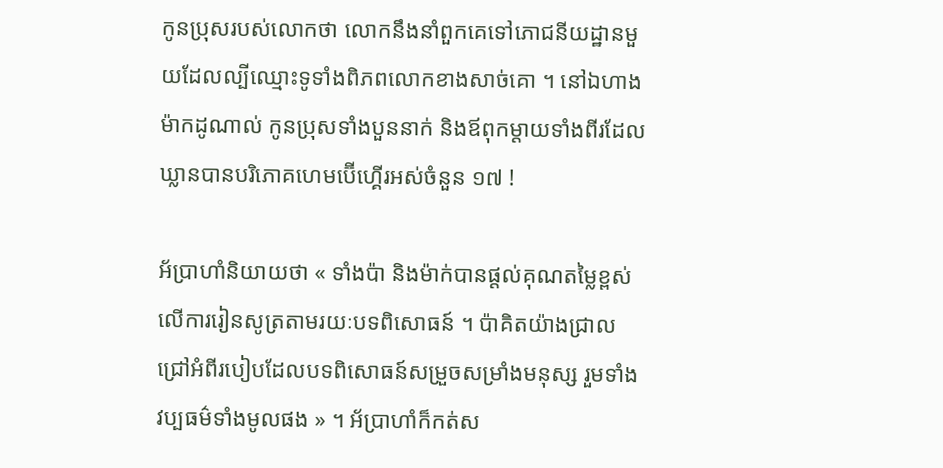កូនប្រុសរបស់លោកថា លោកនឹងនាំពួកគេទៅភោជនីយដ្ឋានមួយដែលល្បីឈ្មោះទូទាំងពិភពលោកខាងសាច់គោ ។ នៅឯហាងម៉ាកដូណាល់ កូនប្រុសទាំងបួននាក់ និងឪពុកម្តាយទាំងពីរដែលឃ្លានបានបរិភោគហេមប៊ើហ្គើរអស់ចំនួន ១៧ !

អ័ប្រាហាំនិយាយថា « ទាំងប៉ា និងម៉ាក់បានផ្តល់គុណតម្លៃខ្ពស់លើការរៀនសូត្រតាមរយៈបទពិសោធន៍ ។ ប៉ាគិតយ៉ាងជ្រាលជ្រៅអំពីរបៀបដែលបទពិសោធន៍សម្រួចសម្រាំងមនុស្ស រួមទាំងវប្បធម៌ទាំងមូលផង » ។ អ័ប្រាហាំក៏កត់ស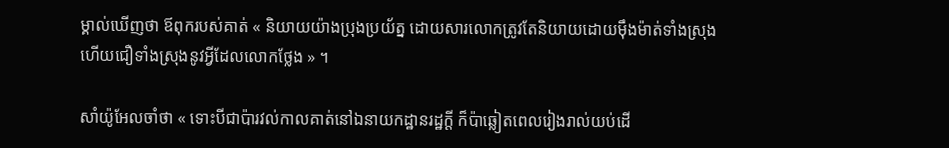ម្គាល់ឃើញថា ឪពុករបស់គាត់ « និយាយយ៉ាងប្រុងប្រយ័ត្ន ដោយសារលោកត្រូវតែនិយាយដោយម៉ឹងម៉ាត់ទាំងស្រុង ហើយជឿទាំងស្រុងនូវអ្វីដែលលោកថ្លែង » ។

សាំយ៉ូអែលចាំថា « ទោះបីជាប៉ារវល់កាលគាត់នៅឯនាយកដ្ឋានរដ្ឋក្តី ក៏ប៉ាឆ្លៀតពេលរៀងរាល់យប់ដើ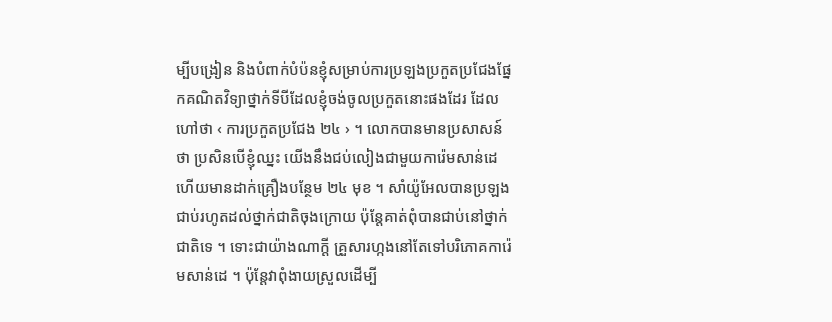ម្បីបង្រៀន និងបំពាក់បំប៉នខ្ញុំសម្រាប់ការប្រឡងប្រកួតប្រជែងផ្នែកគណិតវិទ្យាថ្នាក់ទីបីដែលខ្ញុំចង់ចូលប្រកួតនោះផងដែរ ដែលហៅថា ‹ ការប្រកួតប្រជែង ២៤ › ។ លោកបានមានប្រសាសន៍ថា ប្រសិនបើខ្ញុំឈ្នះ យើងនឹងជប់លៀងជាមួយការ៉េមសាន់ដេ ហើយមានដាក់គ្រឿងបន្ថែម ២៤ មុខ ។ សាំយ៉ូអែលបានប្រឡងជាប់រហូតដល់ថ្នាក់ជាតិចុងក្រោយ ប៉ុន្តែគាត់ពុំបានជាប់នៅថ្នាក់ជាតិទេ ។ ទោះជាយ៉ាងណាក្តី គ្រួសារហ្កងនៅតែទៅបរិភោគការ៉េមសាន់ដេ ។ ប៉ុន្តែវាពុំងាយស្រួលដើម្បី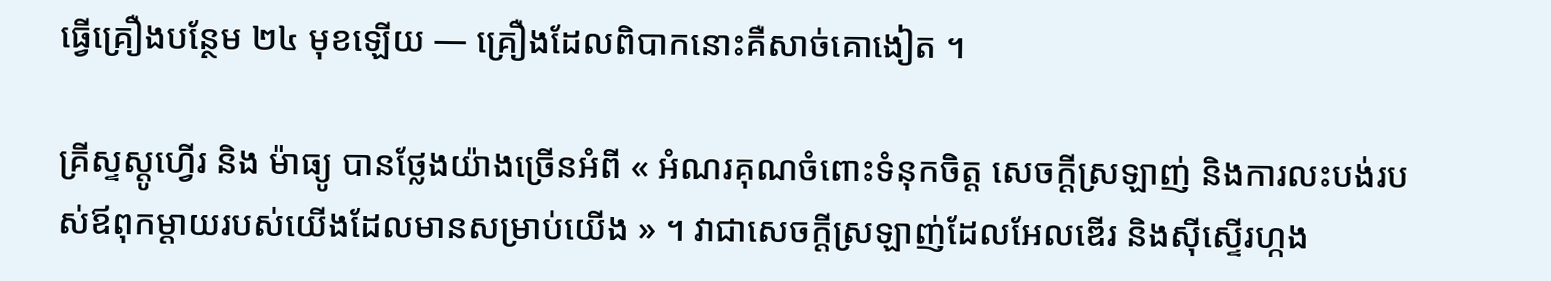ធ្វើគ្រឿងបន្ថែម ២៤ មុខឡើយ — គ្រឿងដែលពិបាកនោះគឺសាច់គោងៀត ។

គ្រីស្ទស្តូហ្វើរ និង ម៉ាធ្យូ បានថ្លែងយ៉ាងច្រើនអំពី « អំណរគុណចំពោះទំនុកចិត្ត សេចក្ដីស្រឡាញ់ និងការលះបង់របស់ឪពុកម្តាយរបស់យើងដែលមានសម្រាប់យើង » ។ វាជាសេចក្តីស្រឡាញ់ដែលអែលឌើរ និងស៊ីស្ទើរហ្កង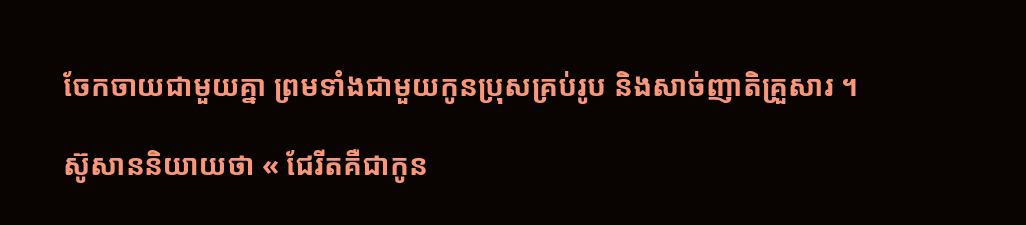ចែកចាយជាមួយគ្នា ព្រមទាំងជាមួយកូនប្រុសគ្រប់រូប និងសាច់ញាតិគ្រួសារ ។

ស៊ូសាននិយាយថា « ជែរីតគឺជាកូន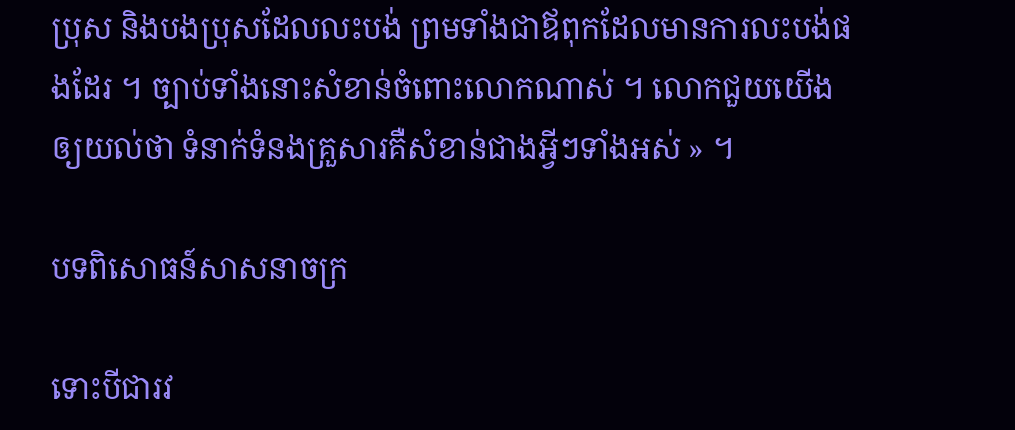ប្រុស និងបងប្រុសដែលលះបង់ ព្រមទាំងជាឪពុកដែលមានការលះបង់ផងដែរ ។ ច្បាប់ទាំងនោះសំខាន់ចំពោះលោកណាស់ ។ លោកជួយយើងឲ្យយល់ថា ទំនាក់ទំនងគ្រួសារគឺសំខាន់ជាងអ្វីៗទាំងអស់ » ។

បទពិសោធន៍សាសនាចក្រ

ទោះបីជារវ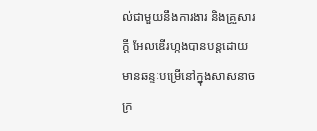ល់ជាមួយនឹងការងារ និងគ្រួសារក្តី អែលឌើរហ្កងបានបន្តដោយមានឆន្ទៈបម្រើនៅក្នុងសាសនាចក្រ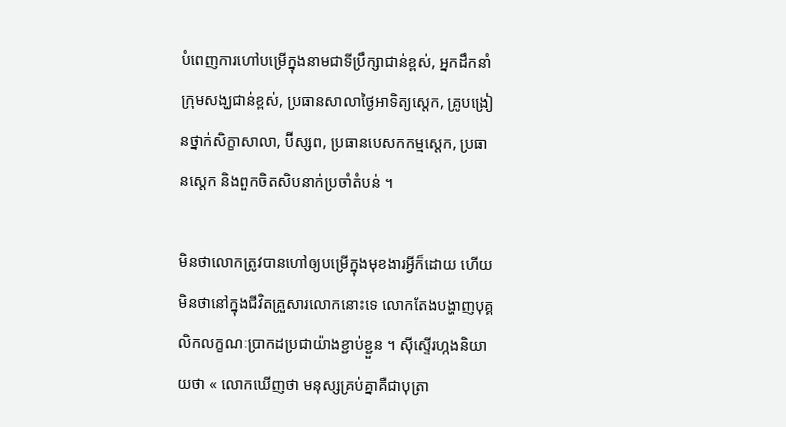បំពេញការហៅបម្រើក្នុងនាមជាទីប្រឹក្សាជាន់ខ្ពស់, អ្នកដឹកនាំក្រុមសង្ឃជាន់ខ្ពស់, ប្រធានសាលាថ្ងៃអាទិត្យស្តេក, គ្រូបង្រៀនថ្នាក់សិក្ខាសាលា, ប៊ីស្សព, ប្រធានបេសកកម្មស្តេក, ប្រធានស្តេក និងពួកចិតសិបនាក់ប្រចាំតំបន់ ។

មិនថាលោកត្រូវបានហៅឲ្យបម្រើក្នុងមុខងារអ្វីក៏ដោយ ហើយមិនថានៅក្នុងជីវិតគ្រួសារលោកនោះទេ លោកតែងបង្ហាញបុគ្គលិកលក្ខណៈប្រាកដប្រជាយ៉ាងខ្ជាប់ខ្ជួន ។ ស៊ីស្ទើរហ្កងនិយាយថា « លោកឃើញថា មនុស្សគ្រប់គ្នាគឺជាបុត្រា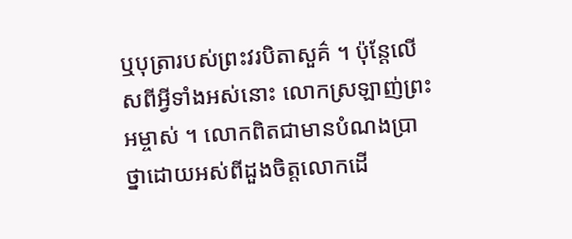ឬបុត្រារបស់ព្រះវរបិតាសួគ៌ ។ ប៉ុន្តែលើសពីអ្វីទាំងអស់នោះ លោកស្រឡាញ់ព្រះអម្ចាស់ ។ លោកពិតជាមានបំណងប្រាថ្នាដោយអស់ពីដួងចិត្តលោកដើ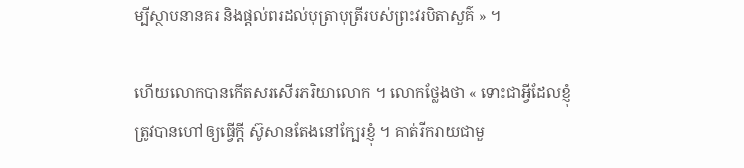ម្បីស្ថាបនានគរ និងផ្តល់ពរដល់បុត្រាបុត្រីរបស់ព្រះវរបិតាសួគ៌ » ។

ហើយលោកបានកើតសរសើរភរិយាលោក ។ លោកថ្លែងថា « ទោះជាអ្វីដែលខ្ញុំត្រូវបានហៅឲ្យធ្វើក្តី ស៊ូសានតែងនៅក្បែរខ្ញុំ ។ គាត់រីករាយជាមួ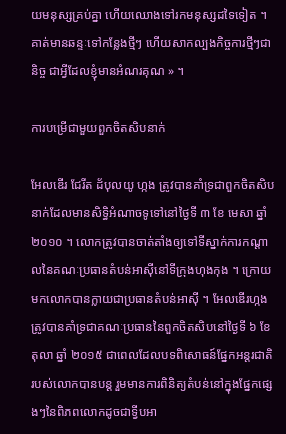យមនុស្សគ្រប់គ្នា ហើយឈោងទៅរកមនុស្សដទៃទៀត ។ គាត់មានឆន្ទៈទៅកន្លែងថ្មីៗ ហើយសាកល្បងកិច្ចការថ្មីៗជានិច្ច ជាអ្វីដែលខ្ញុំមានអំណរគុណ » ។

ការបម្រើជាមួយពួកចិតសិបនាក់

អែលឌើរ ជែរីត ដ័បុលយូ ហ្កង ត្រូវបានគាំទ្រជាពួកចិតសិបនាក់ដែលមានសិទ្ធិអំណាចទូទៅនៅថ្ងៃទី ៣ ខែ មេសា ឆ្នាំ ២០១០ ។ លោកត្រូវបានចាត់តាំងឲ្យទៅទីស្នាក់ការកណ្តាលនៃគណៈប្រធានតំបន់អាស៊ីនៅទីក្រុងហុងកុង ។ ក្រោយមកលោកបានក្លាយជាប្រធានតំបន់អាស៊ី ។ អែលឌើរហ្កងត្រូវបានគាំទ្រជាគណៈប្រធាននៃពួកចិតសិបនៅថ្ងៃទី ៦ ខែ តុលា ឆ្នាំ ២០១៥ ជាពេលដែលបទពិសោធន៍ផ្នែកអន្តរជាតិរបស់លោកបានបន្ដ រួមមានការពិនិត្យតំបន់នៅក្នុងផ្នែកផ្សេងៗនៃពិភពលោកដូចជាទ្វីបអា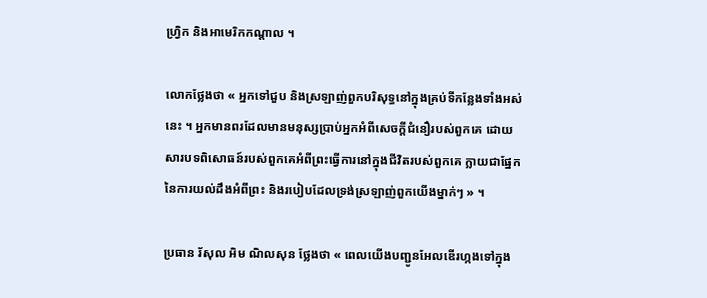ហ្វ្រិក និងអាមេរិកកណ្តាល ។

លោកថ្លែងថា « អ្នកទៅជួប និងស្រឡាញ់ពួកបរិសុទ្ធនៅក្នុងគ្រប់ទីកន្លែងទាំងអស់នេះ ។ អ្នកមានពរដែលមានមនុស្សប្រាប់អ្នកអំពីសេចក្តីជំនឿរបស់ពួកគេ ដោយសារបទពិសោធន៍របស់ពួកគេអំពីព្រះធ្វើការនៅក្នុងជីវិតរបស់ពួកគេ ក្លាយជាផ្នែកនៃការយល់ដឹងអំពីព្រះ និងរបៀបដែលទ្រង់ស្រឡាញ់ពួកយើងម្នាក់ៗ » ។

ប្រធាន រ័សុល អិម ណិលសុន ថ្លែងថា « ពេលយើងបញ្ជូនអែលឌើរហ្កងទៅក្នុង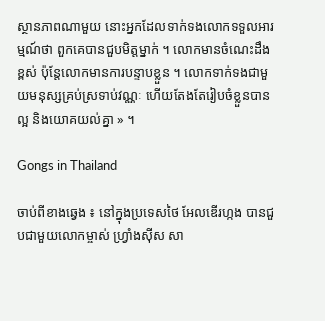ស្ថានភាពណាមួយ នោះអ្នកដែលទាក់ទងលោកទទួលអារម្មណ៍ថា ពួកគេបានជួបមិត្តម្នាក់ ។ លោកមានចំណេះដឹងខ្ពស់ ប៉ុន្តែលោកមានការបន្ទាបខ្លួន ។ លោកទាក់ទងជាមួយមនុស្សគ្រប់ស្រទាប់វណ្ណៈ ហើយតែងតែរៀបចំខ្លួនបានល្អ និងយោគយល់គ្នា » ។

Gongs in Thailand

ចាប់ពីខាងឆ្វេង ៖ នៅក្នុងប្រទេសថៃ អែលឌើរហ្កង បានជួបជាមួយលោកម្ចាស់ ហ្រ្វាំងស៊ីស សា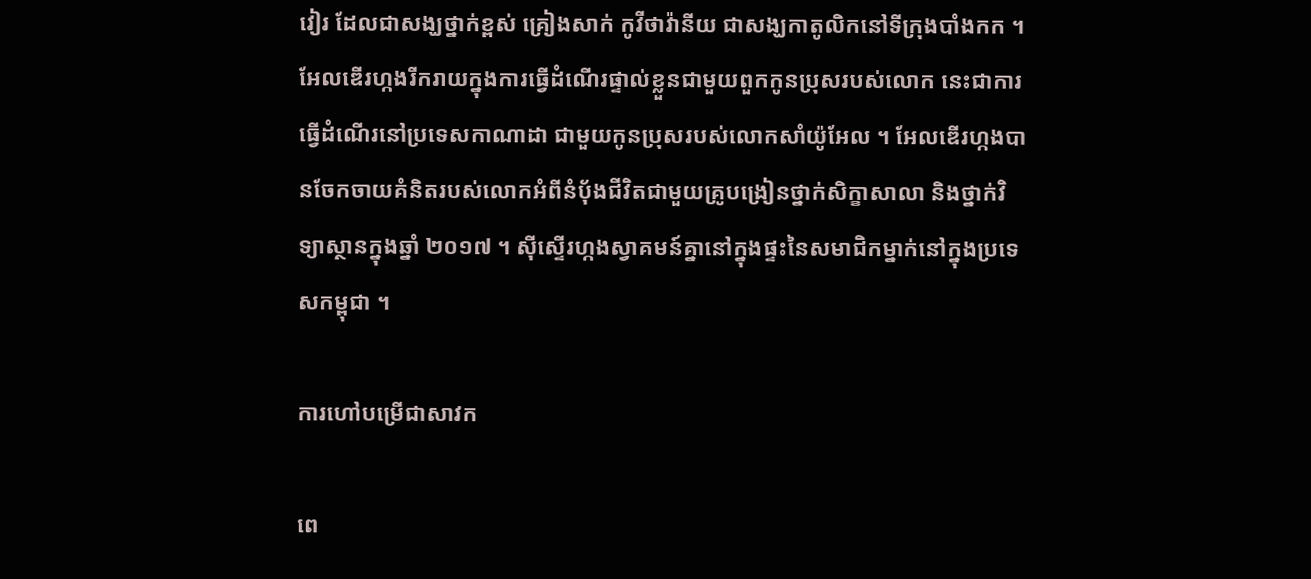វៀរ ដែលជាសង្ឃថ្នាក់ខ្ពស់ គ្រៀងសាក់ កូវីថាវ៉ានីយ ជាសង្ឃកាតូលិកនៅទីក្រុងបាំងកក ។ អែលឌើរហ្កងរីករាយក្នុងការធ្វើដំណើរផ្ទាល់ខ្លួនជាមួយពួកកូនប្រុសរបស់លោក នេះជាការធ្វើដំណើរនៅប្រទេសកាណាដា ជាមួយកូនប្រុសរបស់លោកសាំយ៉ូអែល ។ អែលឌើរហ្កងបានចែកចាយគំនិតរបស់លោកអំពីនំបុ័ងជីវិតជាមួយគ្រូបង្រៀនថ្នាក់សិក្ខាសាលា និងថ្នាក់វិទ្យាស្ថានក្នុងឆ្នាំ ២០១៧ ។ ស៊ីស្ទើរហ្កងស្វាគមន៍គ្នានៅក្នុងផ្ទះនៃសមាជិកម្នាក់នៅក្នុងប្រទេសកម្ពុជា ។

ការហៅបម្រើជាសាវក

ពេ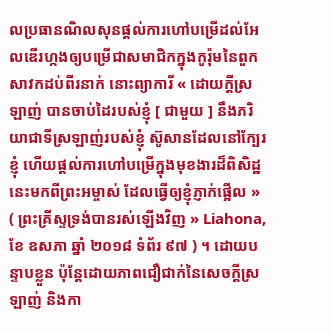លប្រធានណិលសុនផ្តល់ការហៅបម្រើដល់អែលឌើរហ្កងឲ្យបម្រើជាសមាជិកក្នុងកូរ៉ុមនៃពួកសាវកដប់ពីរនាក់ នោះព្យាការី « ដោយក្តីស្រឡាញ់ បានចាប់ដៃរបស់ខ្ញុំ [ ជាមួយ ] នឹងភរិយាជាទីស្រឡាញ់របស់ខ្ញុំ ស៊ូសានដែលនៅក្បែរខ្ញុំ ហើយផ្តល់ការហៅបម្រើក្នុងមុខងារដ៏ពិសិដ្ឋនេះមកពីព្រះអម្ចាស់ ដែលធ្វើឲ្យខ្ញុំភ្ញាក់ផ្អើល » ( ព្រះគ្រីស្ទទ្រង់បានរស់ឡើងវិញ » Liahona, ខែ ឧសភា ឆ្នាំ ២០១៨ ទំព័រ ៩៧ ) ។ ដោយបន្ទាបខ្លួន ប៉ុន្តែដោយភាពជឿជាក់នៃសេចក្តីស្រឡាញ់ និងកា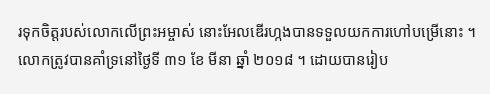រទុកចិត្តរបស់លោកលើព្រះអម្ចាស់ នោះអែលឌើរហ្កងបានទទួលយកការហៅបម្រើនោះ ។ លោកត្រូវបានគាំទ្រនៅថ្ងៃទី ៣១ ខែ មីនា ឆ្នាំ ២០១៨ ។ ដោយបានរៀប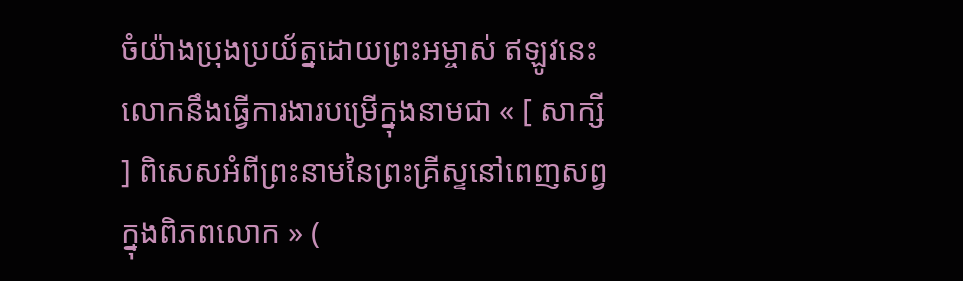ចំយ៉ាងប្រុងប្រយ័ត្នដោយព្រះអម្ចាស់ ឥឡូវនេះលោកនឹងធ្វើការងារបម្រើក្នុងនាមជា « [ សាក្សី ] ពិសេសអំពីព្រះនាមនៃព្រះគ្រីស្ទនៅពេញសព្វក្នុងពិភពលោក » (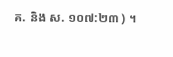គ. និង ស. ១០៧:២៣ ) ។